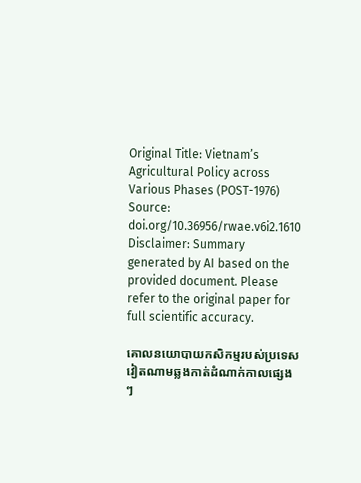Original Title: Vietnam’s Agricultural Policy across Various Phases (POST-1976)
Source: doi.org/10.36956/rwae.v6i2.1610
Disclaimer: Summary generated by AI based on the provided document. Please refer to the original paper for full scientific accuracy.

គោលនយោបាយកសិកម្មរបស់ប្រទេសវៀតណាមឆ្លងកាត់ដំណាក់កាលផ្សេងៗ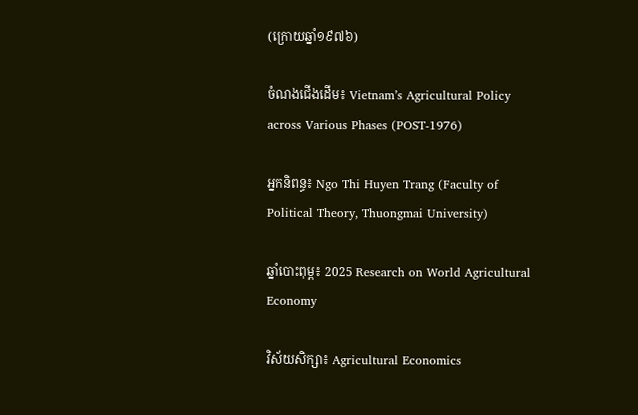(ក្រោយឆ្នាំ១៩៧៦)

ចំណងជើងដើម៖ Vietnam’s Agricultural Policy across Various Phases (POST-1976)

អ្នកនិពន្ធ៖ Ngo Thi Huyen Trang (Faculty of Political Theory, Thuongmai University)

ឆ្នាំបោះពុម្ព៖ 2025 Research on World Agricultural Economy

វិស័យសិក្សា៖ Agricultural Economics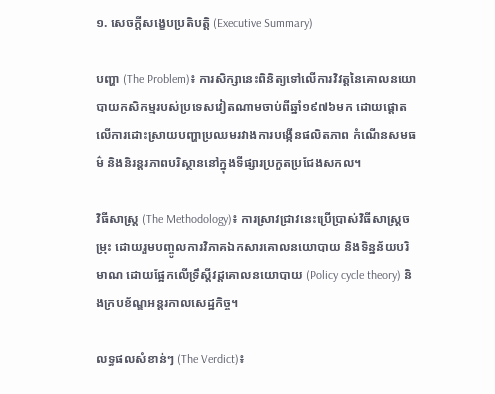១. សេចក្តីសង្ខេបប្រតិបត្តិ (Executive Summary)

បញ្ហា (The Problem)៖ ការសិក្សានេះពិនិត្យទៅលើការវិវត្តនៃគោលនយោបាយកសិកម្មរបស់ប្រទេសវៀតណាមចាប់ពីឆ្នាំ១៩៧៦មក ដោយផ្តោតលើការដោះស្រាយបញ្ហាប្រឈមរវាងការបង្កើនផលិតភាព កំណើនសមធម៌ និងនិរន្តរភាពបរិស្ថាននៅក្នុងទីផ្សារប្រកួតប្រជែងសកល។

វិធីសាស្ត្រ (The Methodology)៖ ការស្រាវជ្រាវនេះប្រើប្រាស់វិធីសាស្ត្រចម្រុះ ដោយរួមបញ្ចូលការវិភាគឯកសារគោលនយោបាយ និងទិន្នន័យបរិមាណ ដោយផ្អែកលើទ្រឹស្តីវដ្តគោលនយោបាយ (Policy cycle theory) និងក្របខ័ណ្ឌអន្តរកាលសេដ្ឋកិច្ច។

លទ្ធផលសំខាន់ៗ (The Verdict)៖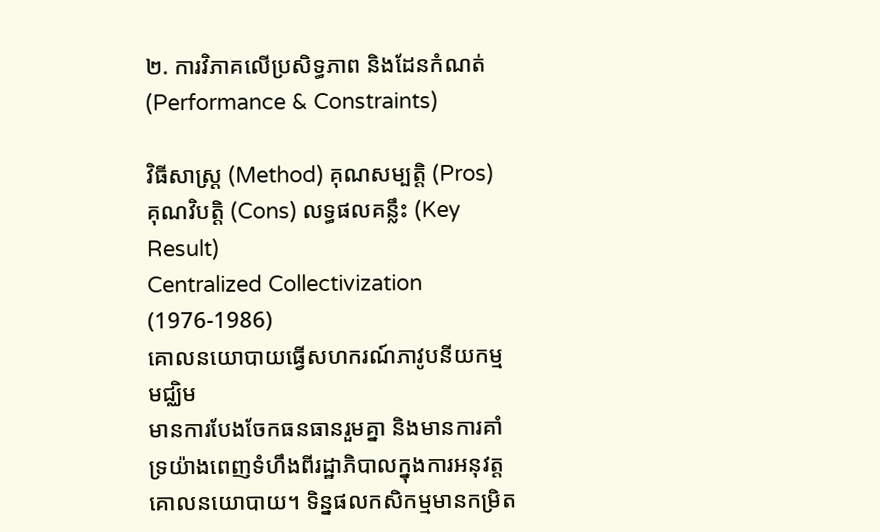២. ការវិភាគលើប្រសិទ្ធភាព និងដែនកំណត់ (Performance & Constraints)

វិធីសាស្ត្រ (Method) គុណសម្បត្តិ (Pros) គុណវិបត្តិ (Cons) លទ្ធផលគន្លឹះ (Key Result)
Centralized Collectivization (1976-1986)
គោលនយោបាយធ្វើសហករណ៍ភាវូបនីយកម្មមជ្ឈិម
មានការបែងចែកធនធានរួមគ្នា និងមានការគាំទ្រយ៉ាងពេញទំហឹងពីរដ្ឋាភិបាលក្នុងការអនុវត្តគោលនយោបាយ។ ទិន្នផលកសិកម្មមានកម្រិត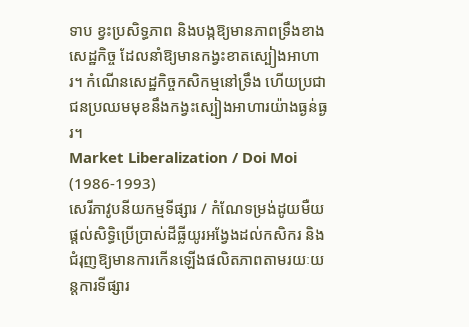ទាប ខ្វះប្រសិទ្ធភាព និងបង្កឱ្យមានភាពទ្រឹងខាងសេដ្ឋកិច្ច ដែលនាំឱ្យមានកង្វះខាតស្បៀងអាហារ។ កំណើនសេដ្ឋកិច្ចកសិកម្មនៅទ្រឹង ហើយប្រជាជនប្រឈមមុខនឹងកង្វះស្បៀងអាហារយ៉ាងធ្ងន់ធ្ងរ។
Market Liberalization / Doi Moi (1986-1993)
សេរីភាវូបនីយកម្មទីផ្សារ / កំណែទម្រង់ដូយមឺយ
ផ្តល់សិទ្ធិប្រើប្រាស់ដីធ្លីយូរអង្វែងដល់កសិករ និងជំរុញឱ្យមានការកើនឡើងផលិតភាពតាមរយៈយន្តការទីផ្សារ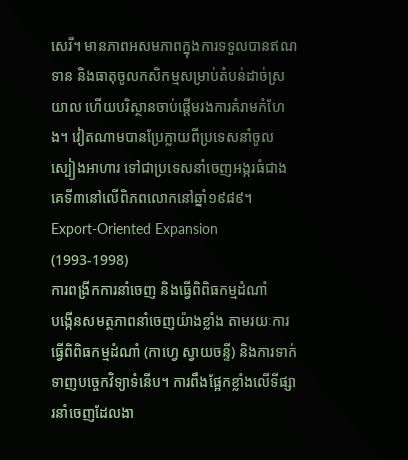សេរី។ មានភាពអសមភាពក្នុងការទទួលបានឥណទាន និងធាតុចូលកសិកម្មសម្រាប់តំបន់ដាច់ស្រយាល ហើយបរិស្ថានចាប់ផ្តើមរងការគំរាមកំហែង។ វៀតណាមបានប្រែក្លាយពីប្រទេសនាំចូលស្បៀងអាហារ ទៅជាប្រទេសនាំចេញអង្ករធំជាងគេទី៣នៅលើពិភពលោកនៅឆ្នាំ១៩៨៩។
Export-Oriented Expansion (1993-1998)
ការពង្រីកការនាំចេញ និងធ្វើពិពិធកម្មដំណាំ
បង្កើនសមត្ថភាពនាំចេញយ៉ាងខ្លាំង តាមរយៈការធ្វើពិពិធកម្មដំណាំ (កាហ្វេ ស្វាយចន្ទី) និងការទាក់ទាញបច្ចេកវិទ្យាទំនើប។ ការពឹងផ្អែកខ្លាំងលើទីផ្សារនាំចេញដែលងា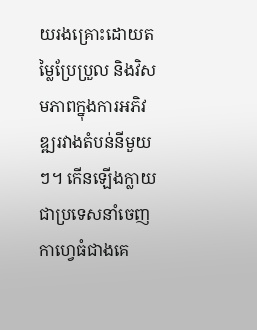យរងគ្រោះដោយតម្លៃប្រែប្រួល និងវិសមភាពក្នុងការអភិវឌ្ឍរវាងតំបន់នីមួយៗ។ កើនឡើងក្លាយជាប្រទេសនាំចេញកាហ្វេធំជាងគេ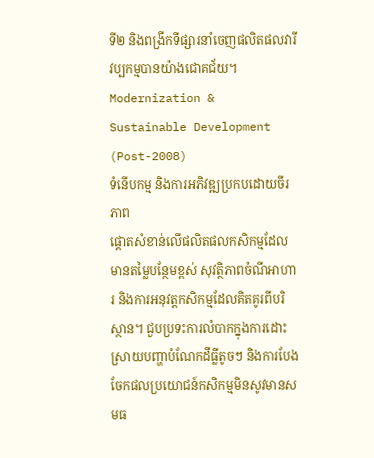ទី២ និងពង្រីកទីផ្សារនាំចេញផលិតផលវារីវប្បកម្មបានយ៉ាងជោគជ័យ។
Modernization & Sustainable Development (Post-2008)
ទំនើបកម្ម និងការអភិវឌ្ឍប្រកបដោយចីរភាព
ផ្តោតសំខាន់លើផលិតផលកសិកម្មដែលមានតម្លៃបន្ថែមខ្ពស់ សុវត្ថិភាពចំណីអាហារ និងការអនុវត្តកសិកម្មដែលគិតគូរពីបរិស្ថាន។ ជួបប្រទះការលំបាកក្នុងការដោះស្រាយបញ្ហាបំណែកដីធ្លីតូចៗ និងការបែងចែកផលប្រយោជន៍កសិកម្មមិនសូវមានសមធ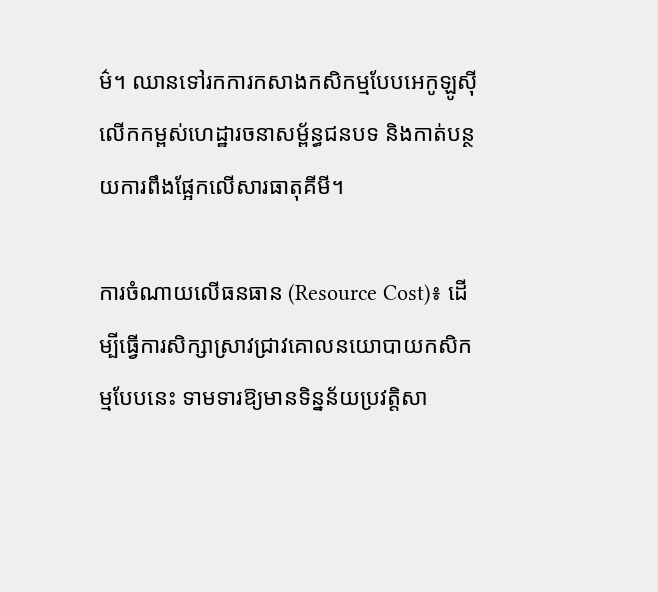ម៌។ ឈានទៅរកការកសាងកសិកម្មបែបអេកូឡូស៊ី លើកកម្ពស់ហេដ្ឋារចនាសម្ព័ន្ធជនបទ និងកាត់បន្ថយការពឹងផ្អែកលើសារធាតុគីមី។

ការចំណាយលើធនធាន (Resource Cost)៖ ដើម្បីធ្វើការសិក្សាស្រាវជ្រាវគោលនយោបាយកសិកម្មបែបនេះ ទាមទារឱ្យមានទិន្នន័យប្រវត្តិសា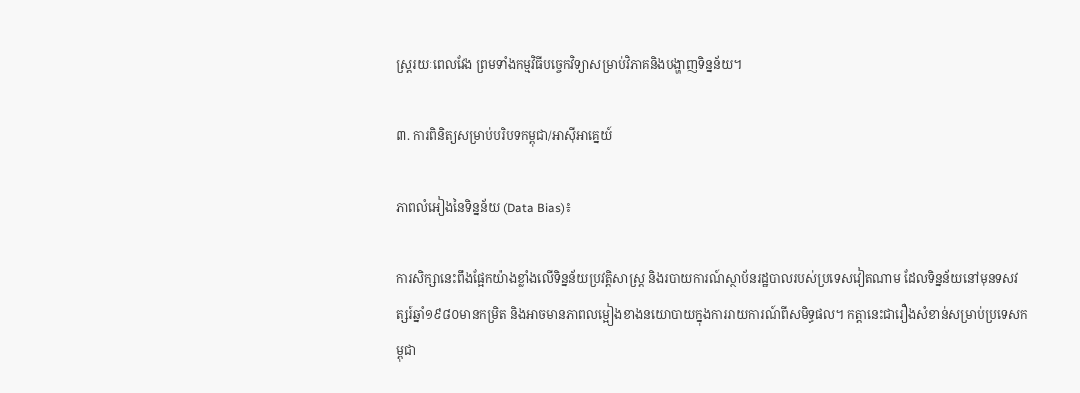ស្ត្ររយៈពេលវែង ព្រមទាំងកម្មវិធីបច្ចេកវិទ្យាសម្រាប់វិភាគនិងបង្ហាញទិន្នន័យ។

៣. ការពិនិត្យសម្រាប់បរិបទកម្ពុជា/អាស៊ីអាគ្នេយ៍

ភាពលំអៀងនៃទិន្នន័យ (Data Bias)៖

ការសិក្សានេះពឹងផ្អែកយ៉ាងខ្លាំងលើទិន្នន័យប្រវត្តិសាស្ត្រ និងរបាយការណ៍ស្ថាប័នរដ្ឋបាលរបស់ប្រទេសវៀតណាម ដែលទិន្នន័យនៅមុនទសវត្សរ៍ឆ្នាំ១៩៨០មានកម្រិត និងអាចមានភាពលម្អៀងខាងនយោបាយក្នុងការរាយការណ៍ពីសមិទ្ធផល។ កត្តានេះជារឿងសំខាន់សម្រាប់ប្រទេសកម្ពុជា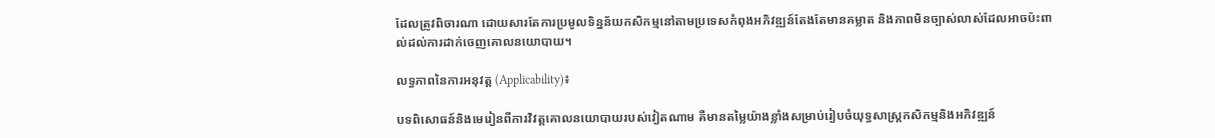ដែលត្រូវពិចារណា ដោយសារតែការប្រមូលទិន្នន័យកសិកម្មនៅតាមប្រទេសកំពុងអភិវឌ្ឍន៍តែងតែមានគម្លាត និងភាពមិនច្បាស់លាស់ដែលអាចប៉ះពាល់ដល់ការដាក់ចេញគោលនយោបាយ។

លទ្ធភាពនៃការអនុវត្ត (Applicability)៖

បទពិសោធន៍និងមេរៀនពីការវិវត្តគោលនយោបាយរបស់វៀតណាម គឺមានតម្លៃយ៉ាងខ្លាំងសម្រាប់រៀបចំយុទ្ធសាស្ត្រកសិកម្មនិងអភិវឌ្ឍន៍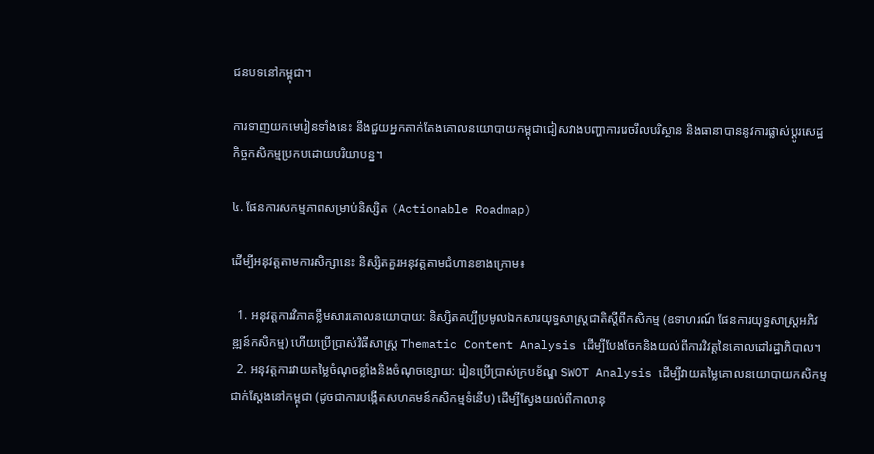ជនបទនៅកម្ពុជា។

ការទាញយកមេរៀនទាំងនេះ នឹងជួយអ្នកតាក់តែងគោលនយោបាយកម្ពុជាជៀសវាងបញ្ហាការរេចរឹលបរិស្ថាន និងធានាបាននូវការផ្លាស់ប្តូរសេដ្ឋកិច្ចកសិកម្មប្រកបដោយបរិយាបន្ន។

៤. ផែនការសកម្មភាពសម្រាប់និស្សិត (Actionable Roadmap)

ដើម្បីអនុវត្តតាមការសិក្សានេះ និស្សិតគួរអនុវត្តតាមជំហានខាងក្រោម៖

  1. អនុវត្តការវិភាគខ្លឹមសារគោលនយោបាយ: និស្សិតគប្បីប្រមូលឯកសារយុទ្ធសាស្ត្រជាតិស្តីពីកសិកម្ម (ឧទាហរណ៍ ផែនការយុទ្ធសាស្ត្រអភិវឌ្ឍន៍កសិកម្ម) ហើយប្រើប្រាស់វិធីសាស្ត្រ Thematic Content Analysis ដើម្បីបែងចែកនិងយល់ពីការវិវត្តនៃគោលដៅរដ្ឋាភិបាល។
  2. អនុវត្តការវាយតម្លៃចំណុចខ្លាំងនិងចំណុចខ្សោយ: រៀនប្រើប្រាស់ក្របខ័ណ្ឌ SWOT Analysis ដើម្បីវាយតម្លៃគោលនយោបាយកសិកម្មជាក់ស្តែងនៅកម្ពុជា (ដូចជាការបង្កើតសហគមន៍កសិកម្មទំនើប) ដើម្បីស្វែងយល់ពីកាលានុ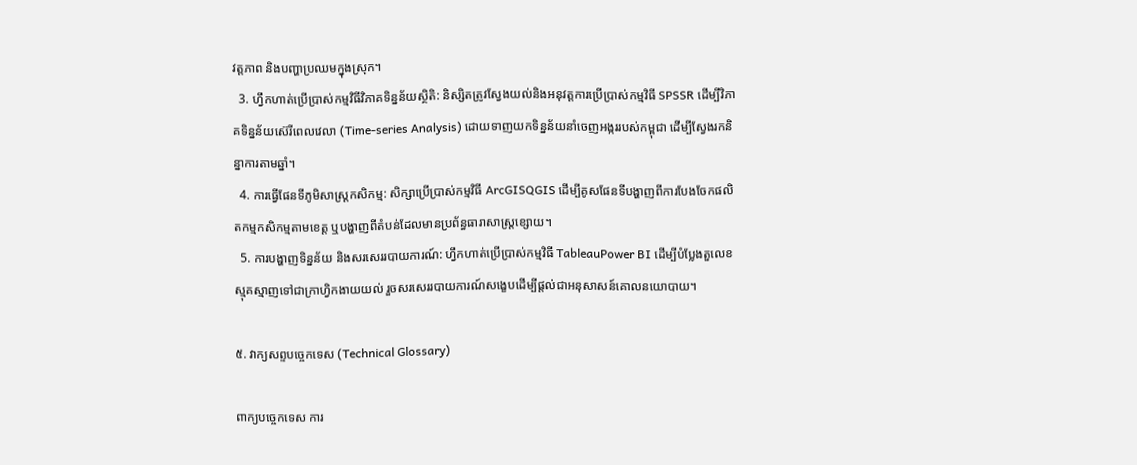វត្តភាព និងបញ្ហាប្រឈមក្នុងស្រុក។
  3. ហ្វឹកហាត់ប្រើប្រាស់កម្មវិធីវិភាគទិន្នន័យស្ថិតិ: និស្សិតត្រូវស្វែងយល់និងអនុវត្តការប្រើប្រាស់កម្មវិធី SPSSR ដើម្បីវិភាគទិន្នន័យស៊េរីពេលវេលា (Time-series Analysis) ដោយទាញយកទិន្នន័យនាំចេញអង្កររបស់កម្ពុជា ដើម្បីស្វែងរកនិន្នាការតាមឆ្នាំ។
  4. ការធ្វើផែនទីភូមិសាស្ត្រកសិកម្ម: សិក្សាប្រើប្រាស់កម្មវិធី ArcGISQGIS ដើម្បីគូសផែនទីបង្ហាញពីការបែងចែកផលិតកម្មកសិកម្មតាមខេត្ត ឬបង្ហាញពីតំបន់ដែលមានប្រព័ន្ធធារាសាស្ត្រខ្សោយ។
  5. ការបង្ហាញទិន្នន័យ និងសរសេររបាយការណ៍: ហ្វឹកហាត់ប្រើប្រាស់កម្មវិធី TableauPower BI ដើម្បីបំប្លែងតួលេខស្មុគស្មាញទៅជាក្រាហ្វិកងាយយល់ រួចសរសេររបាយការណ៍សង្ខេបដើម្បីផ្តល់ជាអនុសាសន៍គោលនយោបាយ។

៥. វាក្យសព្ទបច្ចេកទេស (Technical Glossary)

ពាក្យបច្ចេកទេស ការ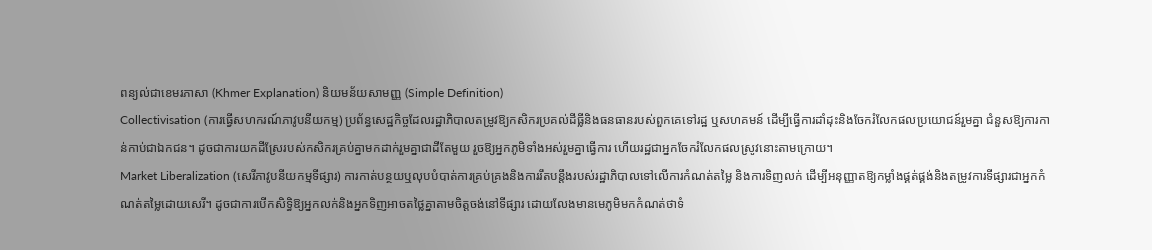ពន្យល់ជាខេមរភាសា (Khmer Explanation) និយមន័យសាមញ្ញ (Simple Definition)
Collectivisation (ការធ្វើសហករណ៍ភាវូបនីយកម្ម) ប្រព័ន្ធសេដ្ឋកិច្ចដែលរដ្ឋាភិបាលតម្រូវឱ្យកសិករប្រគល់ដីធ្លីនិងធនធានរបស់ពួកគេទៅរដ្ឋ ឬសហគមន៍ ដើម្បីធ្វើការដាំដុះនិងចែករំលែកផលប្រយោជន៍រួមគ្នា ជំនួសឱ្យការកាន់កាប់ជាឯកជន។ ដូចជាការយកដីស្រែរបស់កសិករគ្រប់គ្នាមកដាក់រួមគ្នាជាដីតែមួយ រួចឱ្យអ្នកភូមិទាំងអស់រួមគ្នាធ្វើការ ហើយរដ្ឋជាអ្នកចែករំលែកផលស្រូវនោះតាមក្រោយ។
Market Liberalization (សេរីភាវូបនីយកម្មទីផ្សារ) ការកាត់បន្ថយឬលុបបំបាត់ការគ្រប់គ្រងនិងការរឹតបន្តឹងរបស់រដ្ឋាភិបាលទៅលើការកំណត់តម្លៃ និងការទិញលក់ ដើម្បីអនុញ្ញាតឱ្យកម្លាំងផ្គត់ផ្គង់និងតម្រូវការទីផ្សារជាអ្នកកំណត់តម្លៃដោយសេរី។ ដូចជាការបើកសិទ្ធិឱ្យអ្នកលក់និងអ្នកទិញអាចតថ្លៃគ្នាតាមចិត្តចង់នៅទីផ្សារ ដោយលែងមានមេភូមិមកកំណត់ថាទំ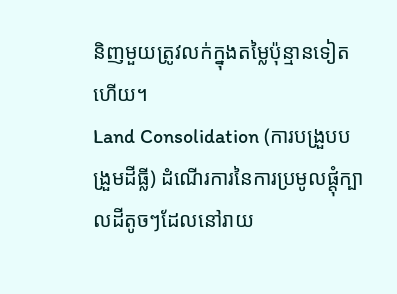និញមួយត្រូវលក់ក្នុងតម្លៃប៉ុន្មានទៀតហើយ។
Land Consolidation (ការបង្រួបបង្រួមដីធ្លី) ដំណើរការនៃការប្រមូលផ្តុំក្បាលដីតូចៗដែលនៅរាយ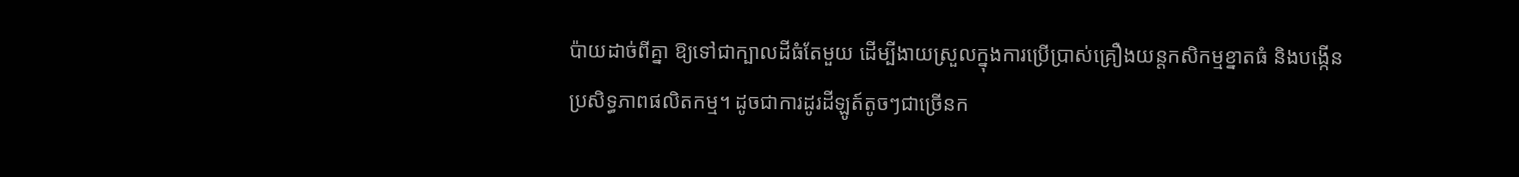ប៉ាយដាច់ពីគ្នា ឱ្យទៅជាក្បាលដីធំតែមួយ ដើម្បីងាយស្រួលក្នុងការប្រើប្រាស់គ្រឿងយន្តកសិកម្មខ្នាតធំ និងបង្កើនប្រសិទ្ធភាពផលិតកម្ម។ ដូចជាការដូរដីឡូត៍តូចៗជាច្រើនក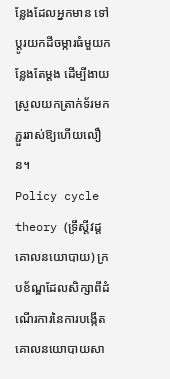ន្លែងដែលអ្នកមាន ទៅប្តូរយកដីចម្ការធំមួយកន្លែងតែម្តង ដើម្បីងាយស្រួលយកត្រាក់ទ័រមកភ្ជួររាស់ឱ្យហើយលឿន។
Policy cycle theory (ទ្រឹស្តីវដ្តគោលនយោបាយ) ក្របខ័ណ្ឌដែលសិក្សាពីដំណើរការនៃការបង្កើតគោលនយោបាយសា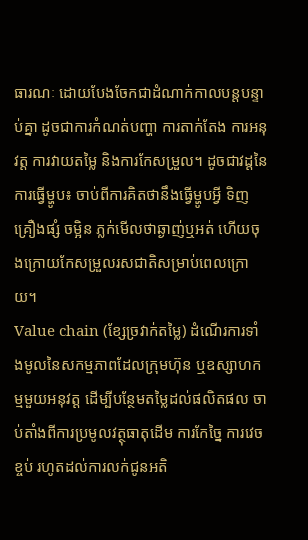ធារណៈ ដោយបែងចែកជាដំណាក់កាលបន្តបន្ទាប់គ្នា ដូចជាការកំណត់បញ្ហា ការតាក់តែង ការអនុវត្ត ការវាយតម្លៃ និងការកែសម្រួល។ ដូចជាវដ្តនៃការធ្វើម្ហូប៖ ចាប់ពីការគិតថានឹងធ្វើម្ហូបអ្វី ទិញគ្រឿងផ្សំ ចម្អិន ភ្លក់មើលថាឆ្ងាញ់ឬអត់ ហើយចុងក្រោយកែសម្រួលរសជាតិសម្រាប់ពេលក្រោយ។
Value chain (ខ្សែច្រវាក់តម្លៃ) ដំណើរការទាំងមូលនៃសកម្មភាពដែលក្រុមហ៊ុន ឬឧស្សាហកម្មមួយអនុវត្ត ដើម្បីបន្ថែមតម្លៃដល់ផលិតផល ចាប់តាំងពីការប្រមូលវត្ថុធាតុដើម ការកែច្នៃ ការវេចខ្ចប់ រហូតដល់ការលក់ជូនអតិ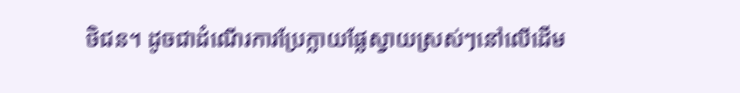ថិជន។ ដូចជាដំណើរការប្រែក្លាយផ្លែស្វាយស្រស់ៗនៅលើដើម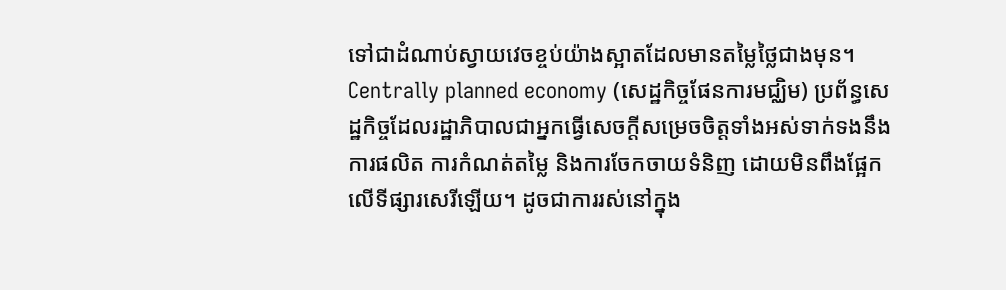ទៅជាដំណាប់ស្វាយវេចខ្ចប់យ៉ាងស្អាតដែលមានតម្លៃថ្លៃជាងមុន។
Centrally planned economy (សេដ្ឋកិច្ចផែនការមជ្ឈិម) ប្រព័ន្ធសេដ្ឋកិច្ចដែលរដ្ឋាភិបាលជាអ្នកធ្វើសេចក្តីសម្រេចចិត្តទាំងអស់ទាក់ទងនឹងការផលិត ការកំណត់តម្លៃ និងការចែកចាយទំនិញ ដោយមិនពឹងផ្អែកលើទីផ្សារសេរីឡើយ។ ដូចជាការរស់នៅក្នុង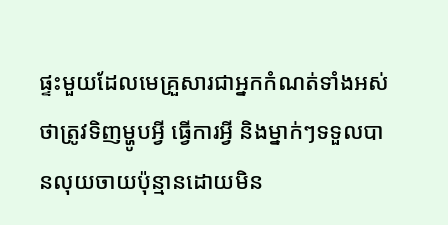ផ្ទះមួយដែលមេគ្រួសារជាអ្នកកំណត់ទាំងអស់ថាត្រូវទិញម្ហូបអ្វី ធ្វើការអ្វី និងម្នាក់ៗទទួលបានលុយចាយប៉ុន្មានដោយមិន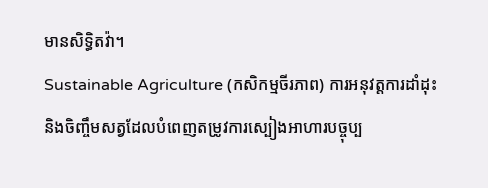មានសិទ្ធិតវ៉ា។
Sustainable Agriculture (កសិកម្មចីរភាព) ការអនុវត្តការដាំដុះនិងចិញ្ចឹមសត្វដែលបំពេញតម្រូវការស្បៀងអាហារបច្ចុប្ប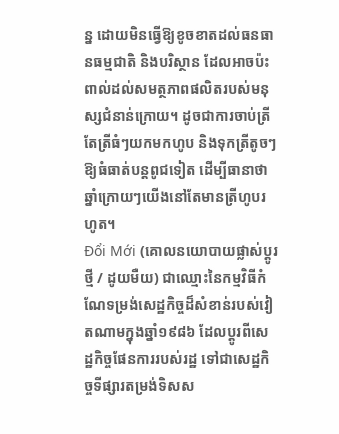ន្ន ដោយមិនធ្វើឱ្យខូចខាតដល់ធនធានធម្មជាតិ និងបរិស្ថាន ដែលអាចប៉ះពាល់ដល់សមត្ថភាពផលិតរបស់មនុស្សជំនាន់ក្រោយ។ ដូចជាការចាប់ត្រីតែត្រីធំៗយកមកហូប និងទុកត្រីតូចៗឱ្យធំធាត់បន្តពូជទៀត ដើម្បីធានាថាឆ្នាំក្រោយៗយើងនៅតែមានត្រីហូបរហូត។
Đổi Mới (គោលនយោបាយផ្លាស់ប្តូរថ្មី / ដូយមឺយ) ជាឈ្មោះនៃកម្មវិធីកំណែទម្រង់សេដ្ឋកិច្ចដ៏សំខាន់របស់វៀតណាមក្នុងឆ្នាំ១៩៨៦ ដែលប្តូរពីសេដ្ឋកិច្ចផែនការរបស់រដ្ឋ ទៅជាសេដ្ឋកិច្ចទីផ្សារតម្រង់ទិសស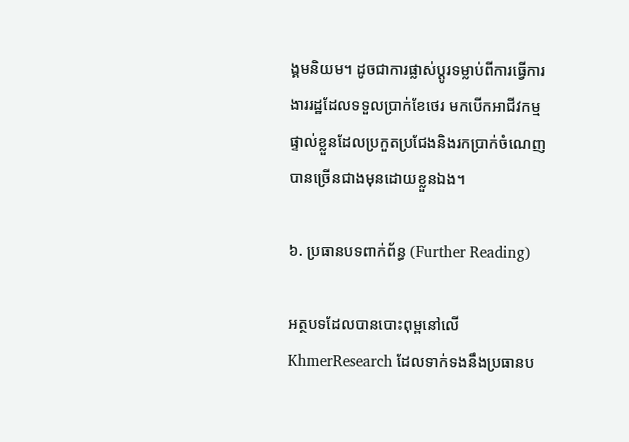ង្គមនិយម។ ដូចជាការផ្លាស់ប្តូរទម្លាប់ពីការធ្វើការងាររដ្ឋដែលទទួលប្រាក់ខែថេរ មកបើកអាជីវកម្មផ្ទាល់ខ្លួនដែលប្រកួតប្រជែងនិងរកប្រាក់ចំណេញបានច្រើនជាងមុនដោយខ្លួនឯង។

៦. ប្រធានបទពាក់ព័ន្ធ (Further Reading)

អត្ថបទដែលបានបោះពុម្ពនៅលើ KhmerResearch ដែលទាក់ទងនឹងប្រធានប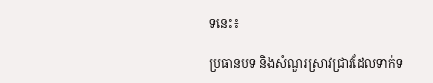ទនេះ៖

ប្រធានបទ និងសំណួរស្រាវជ្រាវដែលទាក់ទ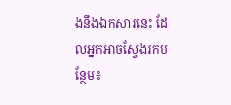ងនឹងឯកសារនេះ ដែលអ្នកអាចស្វែងរកបន្ថែម៖